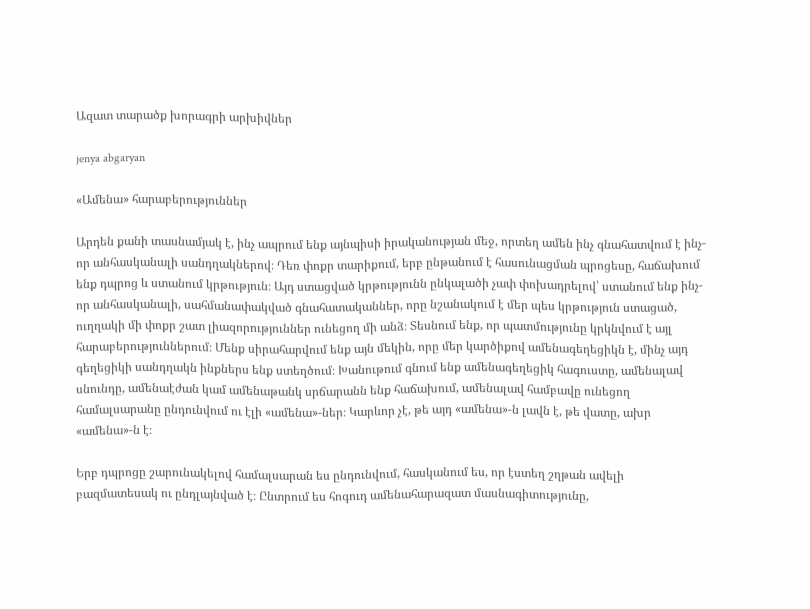Ազատ տարածք խորագրի արխիվներ

jenya abgaryan

«Ամենա» հարաբերություններ

Արդեն քանի տասնամյակ է, ինչ ապրում ենք այնպիսի իրականության մեջ, որտեղ ամեն ինչ գնահատվում է ինչ-որ անհասկանալի սանդղակներով։ Դեռ փոքր տարիքում, երբ ընթանում է հասունացման պրոցեսը, հաճախում ենք դպրոց և ստանում կրթություն։ Այդ ստացված կրթությունն ընկալածի չափ փոխադրելով՝ ստանում ենք ինչ-որ անհասկանալի, սահմանափակված գնահատականներ, որը նշանակում է մեր պես կրթություն ստացած, ուղղակի մի փոքր շատ լիազորություններ ունեցող մի անձ։ Տեսնում ենք, որ պատմությունը կրկնվում է այլ հարաբերություններում։ Մենք սիրահարվում ենք այն մեկին, որը մեր կարծիքով ամենագեղեցիկն է, մինչ այդ գեղեցիկի սանդղակն ինքներս ենք ստեղծում։ Խանութում գնում ենք ամենագեղեցիկ հագուստը, ամենալավ սնունդը, ամենաէժան կամ ամենաթանկ սրճարանն ենք հաճախում, ամենալավ համբավը ունեցող համալսարանը ընդունվում ու էլի «ամենա»-ներ։ Կարևոր չէ, թե այդ «ամենա»-ն լավն է, թե վատը, ախր «ամենա»-ն է։

Երբ դպրոցը շարունակելով համալսարան ես ընդունվում, հասկանում ես, որ էստեղ շղթան ավելի բազմատեսակ ու ընդլայնված է։ Ընտրում ես հոգուդ ամենահարազատ մասնագիտությունը,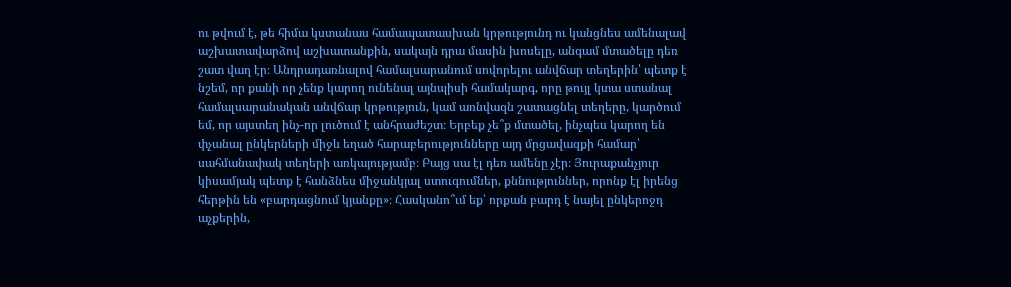ու թվում է, թե հիմա կստանաս համապատասխան կրթությունդ ու կանցնես ամենալավ աշխատավարձով աշխատանքին, սակայն դրա մասին խոսելը, անգամ մտածելը դեռ շատ վաղ էր։ Անդրադառնալով համալսարանում սովորելու անվճար տեղերին՝ պետք է նշեմ, որ քանի որ չենք կարող ունենալ այնպիսի համակարգ, որը թույլ կտա ստանալ համալսարանական անվճար կրթություն, կամ առնվազն շատացնել տեղերը, կարծում եմ, որ այստեղ ինչ-որ լուծում է անհրաժեշտ։ Երբեք չե՞ք մտածել, ինչպես կարող են փչանալ ընկերների միջև եղած հարաբերությունները այդ մրցավազքի համար՝ սահմանափակ տեղերի առկայությամբ։ Բայց սա էլ դեռ ամենը չէր։ Յուրաքանչյուր կիսամյակ պետք է հանձնես միջանկյալ ստուգումներ, քննություններ, որոնք էլ իրենց հերթին են «բարդացնում կյանքը»։ Հասկանո՞ւմ եք՝ որքան բարդ է նայել ընկերոջդ աչքերին,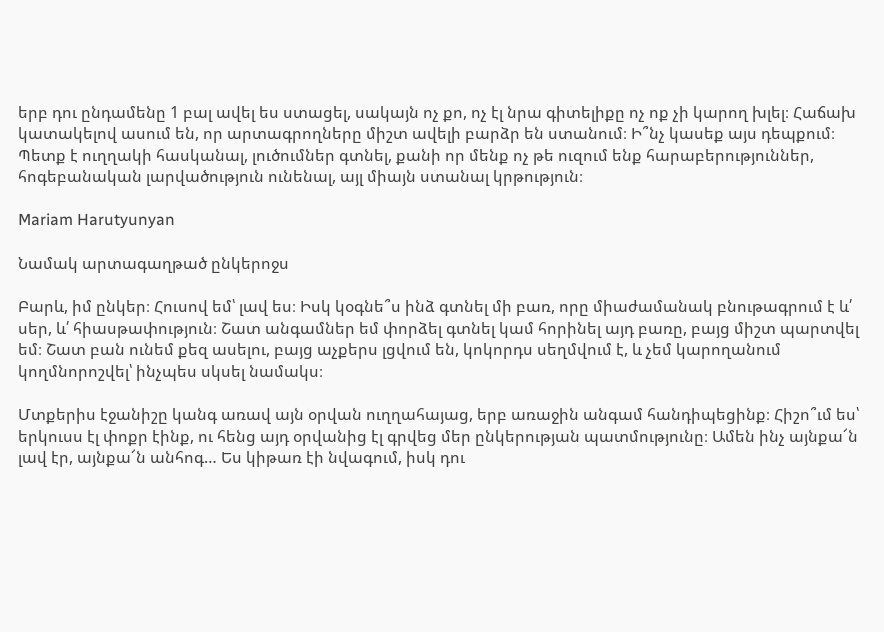երբ դու ընդամենը 1 բալ ավել ես ստացել, սակայն ոչ քո, ոչ էլ նրա գիտելիքը ոչ ոք չի կարող խլել։ Հաճախ կատակելով ասում են, որ արտագրողները միշտ ավելի բարձր են ստանում։ Ի՞նչ կասեք այս դեպքում։ Պետք է ուղղակի հասկանալ, լուծումներ գտնել, քանի որ մենք ոչ թե ուզում ենք հարաբերություններ, հոգեբանական լարվածություն ունենալ, այլ միայն ստանալ կրթություն։

Mariam Harutyunyan

Նամակ արտագաղթած ընկերոջս

Բարև, իմ ընկեր։ Հուսով եմ՝ լավ ես։ Իսկ կօգնե՞ս ինձ գտնել մի բառ, որը միաժամանակ բնութագրում է և՛ սեր, և՛ հիասթափություն։ Շատ անգամներ եմ փորձել գտնել կամ հորինել այդ բառը, բայց միշտ պարտվել եմ։ Շատ բան ունեմ քեզ ասելու, բայց աչքերս լցվում են, կոկորդս սեղմվում է, և չեմ կարողանում կողմնորոշվել՝ ինչպես սկսել նամակս։

Մտքերիս էջանիշը կանգ առավ այն օրվան ուղղահայաց, երբ առաջին անգամ հանդիպեցինք։ Հիշո՞ւմ ես՝ երկուսս էլ փոքր էինք, ու հենց այդ օրվանից էլ գրվեց մեր ընկերության պատմությունը։ Ամեն ինչ այնքա՜ն լավ էր, այնքա՜ն անհոգ… Ես կիթառ էի նվագում, իսկ դու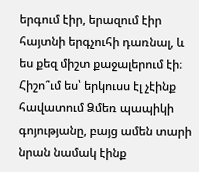երգում էիր, երազում էիր հայտնի երգչուհի դառնալ, և ես քեզ միշտ քաջալերում էի։ Հիշո՞ւմ ես՝ երկուսս էլ չէինք հավատում Ձմեռ պապիկի գոյությանը, բայց ամեն տարի նրան նամակ էինք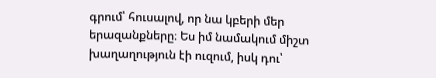գրում՝ հուսալով, որ նա կբերի մեր երազանքները։ Ես իմ նամակում միշտ խաղաղություն էի ուզում, իսկ դու՝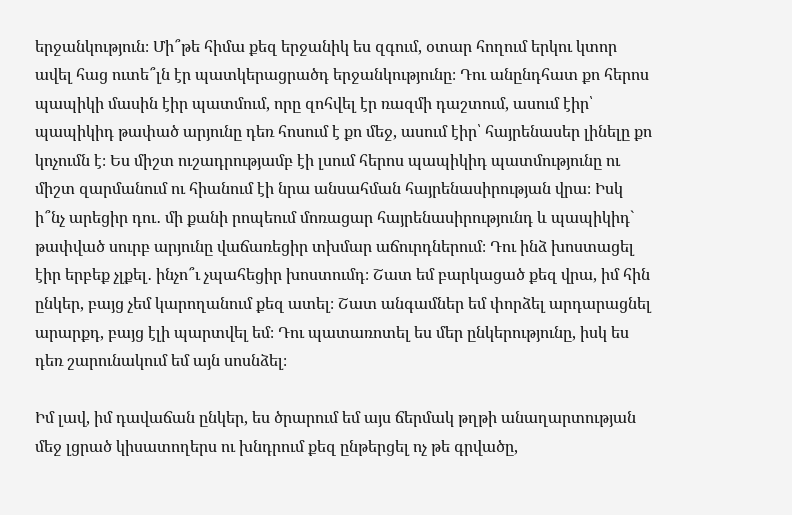երջանկություն։ Մի՞թե հիմա քեզ երջանիկ ես զգում, օտար հողում երկու կտոր ավել հաց ուտե՞լն էր պատկերացրածդ երջանկությունը։ Դու անընդհատ քո հերոս պապիկի մասին էիր պատմում, որը զոհվել էր ռազմի դաշտում, ասում էիր՝ պապիկիդ թափած արյունը դեռ հոսում է քո մեջ, ասում էիր՝ հայրենասեր լինելը քո կոչումն է։ Ես միշտ ուշադրությամբ էի լսում հերոս պապիկիդ պատմությունը ու միշտ զարմանում ու հիանում էի նրա անսահման հայրենասիրության վրա։ Իսկ ի՞նչ արեցիր դու․ մի քանի րոպեում մոռացար հայրենասիրությունդ և պապիկիդ` թափված սուրբ արյունը վաճառեցիր տխմար աճուրդներում։ Դու ինձ խոստացել էիր երբեք չլքել․ ինչո՞ւ չպահեցիր խոստումդ։ Շատ եմ բարկացած քեզ վրա, իմ հին ընկեր, բայց չեմ կարողանում քեզ ատել։ Շատ անգամներ եմ փորձել արդարացնել արարքդ, բայց էլի պարտվել եմ։ Դու պատառոտել ես մեր ընկերությունը, իսկ ես դեռ շարունակում եմ այն սոսնձել։

Իմ լավ, իմ դավաճան ընկեր, ես ծրարում եմ այս ճերմակ թղթի անաղարտության մեջ լցրած կիսատողերս ու խնդրում քեզ ընթերցել ոչ թե գրվածը,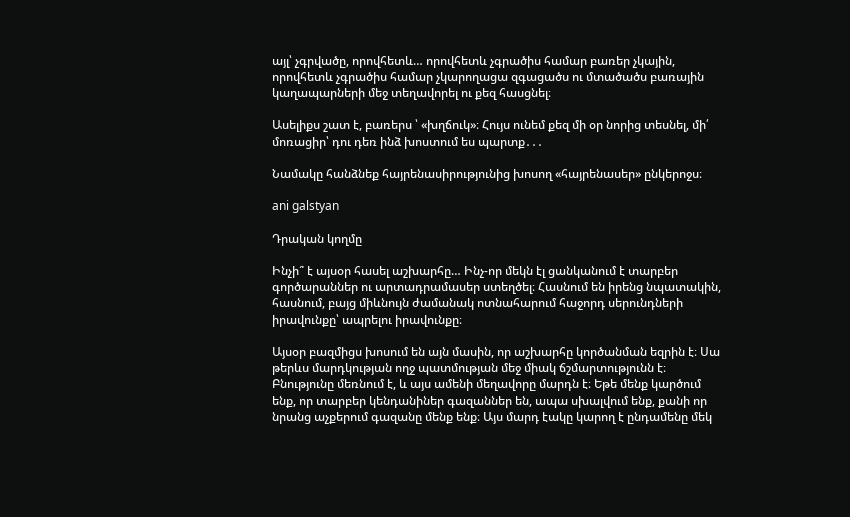այլ՝ չգրվածը, որովհետև… որովհետև չգրածիս համար բառեր չկային, որովհետև չգրածիս համար չկարողացա զգացածս ու մտածածս բառային կաղապարների մեջ տեղավորել ու քեզ հասցնել։

Ասելիքս շատ է, բառերս ՝ «խղճուկ»։ Հույս ունեմ քեզ մի օր նորից տեսնել, մի՛ մոռացիր՝ դու դեռ ինձ խոստում ես պարտք․․․

Նամակը հանձնեք հայրենասիրությունից խոսող «հայրենասեր» ընկերոջս։

ani galstyan

Դրական կողմը

Ինչի՞ է այսօր հասել աշխարհը… Ինչ-որ մեկն էլ ցանկանում է տարբեր գործարաններ ու արտադրամասեր ստեղծել։ Հասնում են իրենց նպատակին, հասնում, բայց միևնույն ժամանակ ոտնահարում հաջորդ սերունդների իրավունքը՝ ապրելու իրավունքը։

Այսօր բազմիցս խոսում են այն մասին, որ աշխարհը կործանման եզրին է։ Սա թերևս մարդկության ողջ պատմության մեջ միակ ճշմարտությունն է։ Բնությունը մեռնում է, և այս ամենի մեղավորը մարդն է։ Եթե մենք կարծում ենք, որ տարբեր կենդանիներ գազաններ են, ապա սխալվում ենք, քանի որ նրանց աչքերում գազանը մենք ենք։ Այս մարդ էակը կարող է ընդամենը մեկ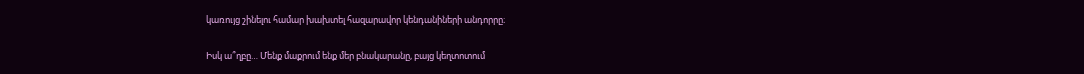կառույց շինելու համար խախտել հազարավոր կենդանիների անդորրը։

Իսկ ա՞ղբը… Մենք մաքրում ենք մեր բնակարանը, բայց կեղտոտում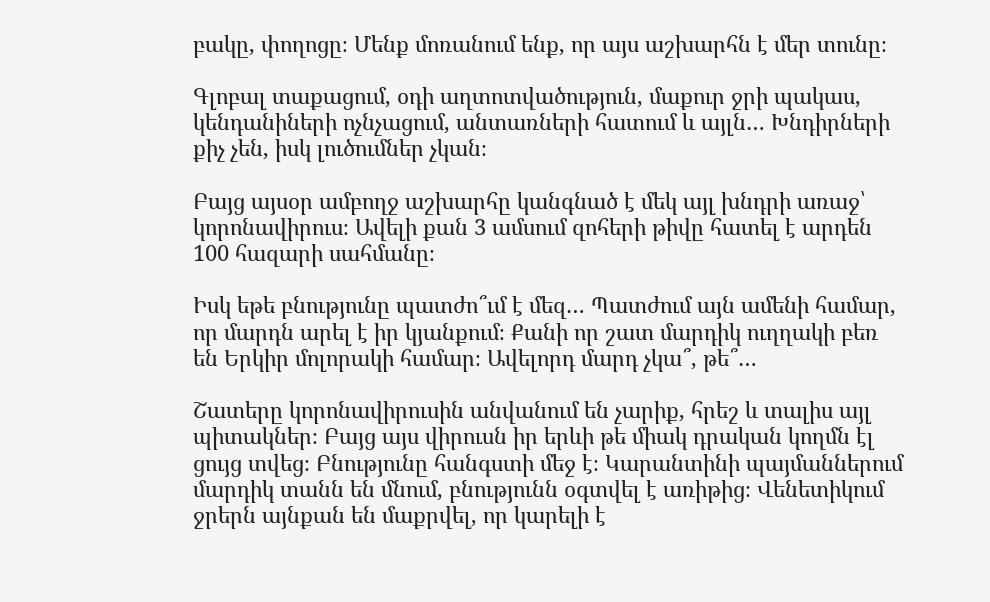բակը, փողոցը։ Մենք մոռանում ենք, որ այս աշխարհն է մեր տունը։

Գլոբալ տաքացում, օդի աղտոտվածություն, մաքուր ջրի պակաս, կենդանիների ոչնչացում, անտառների հատում և այլն… Խնդիրների քիչ չեն, իսկ լուծումներ չկան։

Բայց այսօր ամբողջ աշխարհը կանգնած է մեկ այլ խնդրի առաջ՝ կորոնավիրուս։ Ավելի քան 3 ամսում զոհերի թիվը հատել է արդեն 100 հազարի սահմանը։

Իսկ եթե բնությունը պատժո՞ւմ է մեզ… Պատժում այն ամենի համար, որ մարդն արել է իր կյանքում։ Քանի որ շատ մարդիկ ուղղակի բեռ են Երկիր մոլորակի համար։ Ավելորդ մարդ չկա՞, թե՞…

Շատերը կորոնավիրուսին անվանում են չարիք, հրեշ և տալիս այլ պիտակներ։ Բայց այս վիրուսն իր երևի թե միակ դրական կողմն էլ ցույց տվեց։ Բնությունը հանգստի մեջ է։ Կարանտինի պայմաններում մարդիկ տանն են մնում, բնությունն օգտվել է առիթից։ Վենետիկում ջրերն այնքան են մաքրվել, որ կարելի է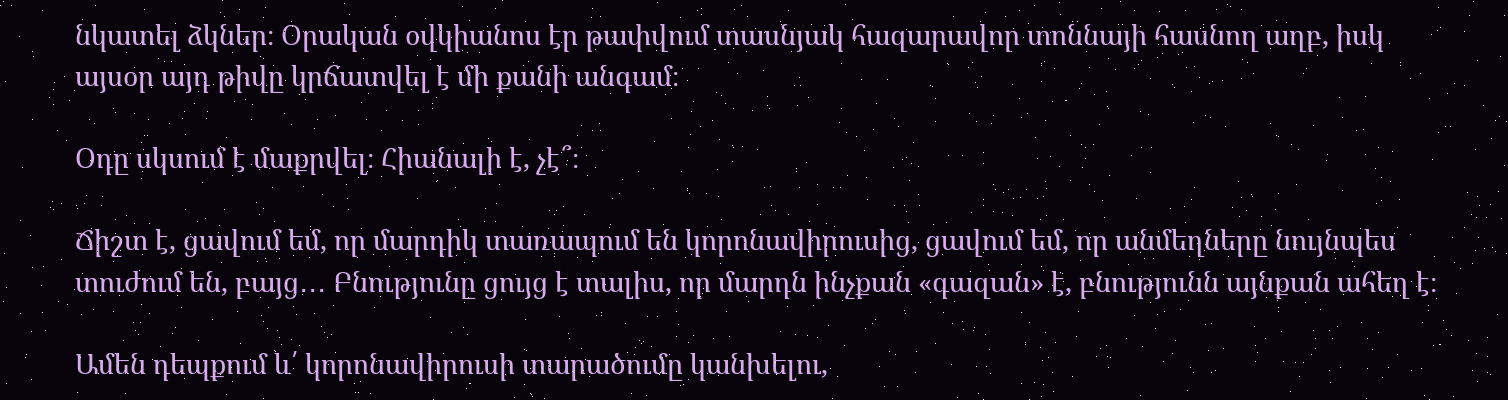նկատել ձկներ։ Օրական օվկիանոս էր թափվում տասնյակ հազարավոր տոննայի հասնող աղբ, իսկ այսօր այդ թիվը կրճատվել է մի քանի անգամ։

Օդը սկսում է մաքրվել։ Հիանալի է, չէ՞։

Ճիշտ է, ցավում եմ, որ մարդիկ տառապում են կորոնավիրուսից, ցավում եմ, որ անմեղները նույնպես տուժում են, բայց․․․ Բնությունը ցույց է տալիս, որ մարդն ինչքան «գազան» է, բնությունն այնքան ահեղ է։

Ամեն դեպքում և՛ կորոնավիրուսի տարածումը կանխելու,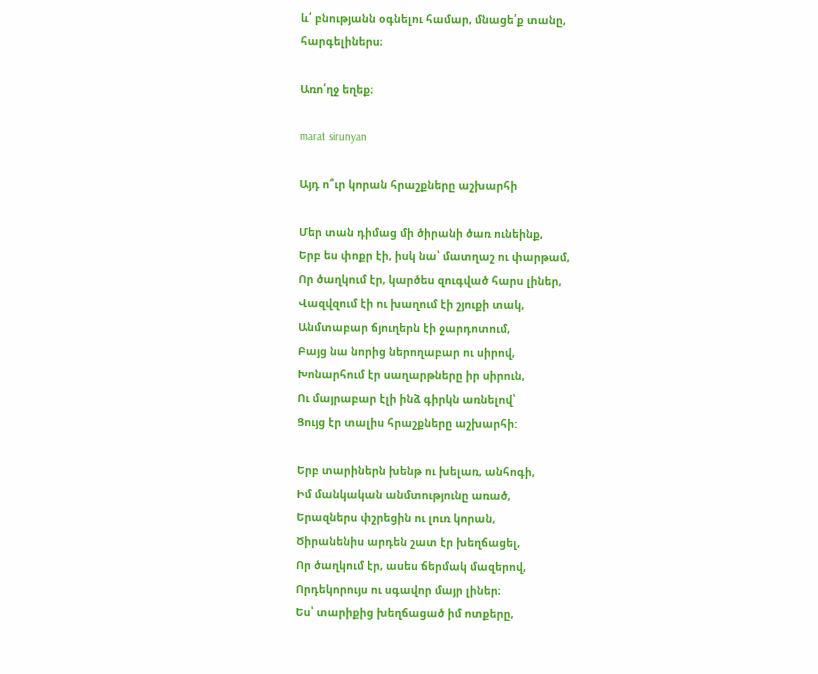և՛ բնությանն օգնելու համար, մնացե՛ք տանը, հարգելիներս։

Առո՛ղջ եղեք։

marat sirunyan

Այդ ո՞ւր կորան հրաշքները աշխարհի

Մեր տան դիմաց մի ծիրանի ծառ ունեինք,
Երբ ես փոքր էի, իսկ նա՝ մատղաշ ու փարթամ,
Որ ծաղկում էր, կարծես զուգված հարս լիներ,
Վազվզում էի ու խաղում էի շյուքի տակ,
Անմտաբար ճյուղերն էի ջարդոտում,
Բայց նա նորից ներողաբար ու սիրով,
Խոնարհում էր սաղարթները իր սիրուն,
Ու մայրաբար էլի ինձ գիրկն առնելով՝
Ցույց էր տալիս հրաշքները աշխարհի:

Երբ տարիներն խենթ ու խելառ, անհոգի,
Իմ մանկական անմտությունը առած,
Երազներս փշրեցին ու լուռ կորան,
Ծիրանենիս արդեն շատ էր խեղճացել,
Որ ծաղկում էր, ասես ճերմակ մազերով,
Որդեկորույս ու սգավոր մայր լիներ։
Ես՝ տարիքից խեղճացած իմ ոտքերը,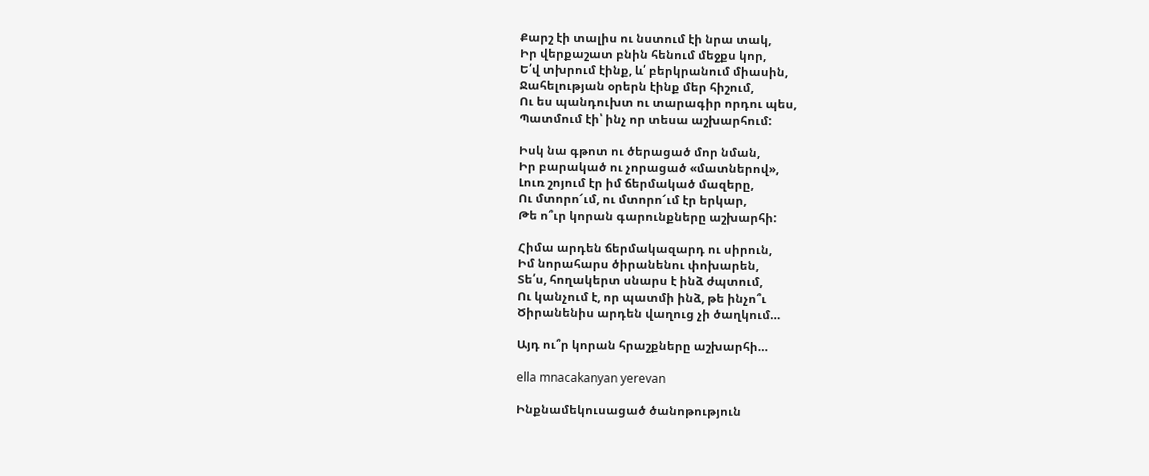Քարշ էի տալիս ու նստում էի նրա տակ,
Իր վերքաշատ բնին հենում մեջքս կոր,
Ե՛վ տխրում էինք, և՛ բերկրանում միասին,
Ջահելության օրերն էինք մեր հիշում,
Ու ես պանդուխտ ու տարագիր որդու պես,
Պատմում էի՝ ինչ որ տեսա աշխարհում:

Իսկ նա գթոտ ու ծերացած մոր նման,
Իր բարակած ու չորացած «մատներով»,
Լուռ շոյում էր իմ ճերմակած մազերը,
Ու մտորո՜ւմ, ու մտորո՜ւմ էր երկար,
Թե ո՞ւր կորան գարունքները աշխարհի:

Հիմա արդեն ճերմակազարդ ու սիրուն,
Իմ նորահարս ծիրանենու փոխարեն,
Տե՛ս, հողակերտ սնարս է ինձ ժպտում,
Ու կանչում է, որ պատմի ինձ, թե ինչո՞ւ
Ծիրանենիս արդեն վաղուց չի ծաղկում…

Այդ ու՞ր կորան հրաշքները աշխարհի…

ella mnacakanyan yerevan

Ինքնամեկուսացած ծանոթություն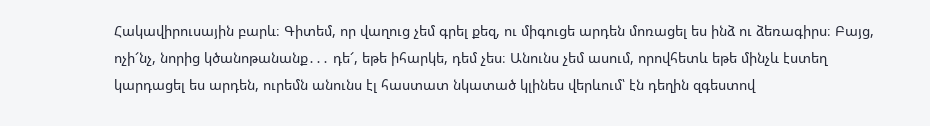Հակավիրուսային բարև։ Գիտեմ, որ վաղուց չեմ գրել քեզ, ու միգուցե արդեն մոռացել ես ինձ ու ձեռագիրս։ Բայց, ոչի՜նչ, նորից կծանոթանանք․․․ դե՜, եթե իհարկե, դեմ չես։ Անունս չեմ ասում, որովհետև եթե մինչև էստեղ կարդացել ես արդեն, ուրեմն անունս էլ հաստատ նկատած կլինես վերևում՝ էն դեղին զգեստով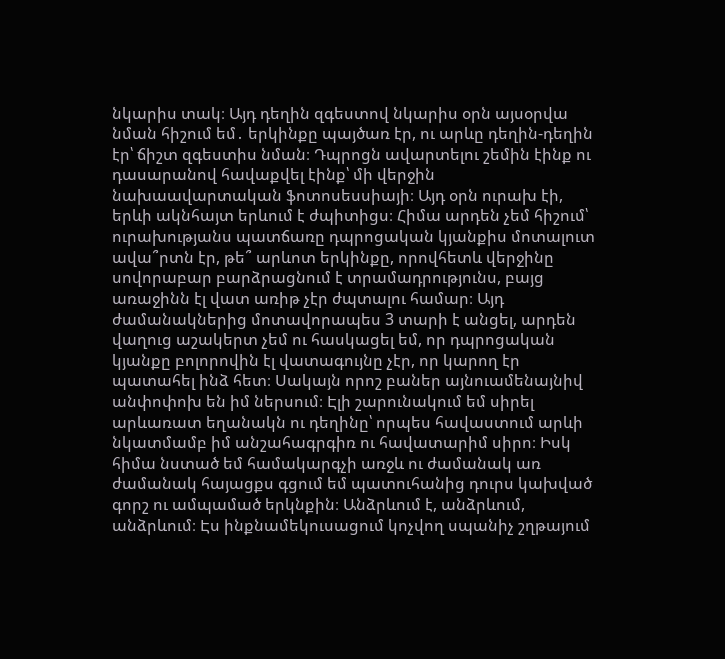նկարիս տակ։ Այդ դեղին զգեստով նկարիս օրն այսօրվա նման հիշում եմ․ երկինքը պայծառ էր, ու արևը դեղին-դեղին էր՝ ճիշտ զգեստիս նման։ Դպրոցն ավարտելու շեմին էինք ու դասարանով հավաքվել էինք՝ մի վերջին նախաավարտական ֆոտոսեսսիայի։ Այդ օրն ուրախ էի, երևի ակնհայտ երևում է ժպիտիցս։ Հիմա արդեն չեմ հիշում՝ ուրախությանս պատճառը դպրոցական կյանքիս մոտալուտ ավա՞րտն էր, թե՞ արևոտ երկինքը, որովհետև վերջինը սովորաբար բարձրացնում է տրամադրությունս, բայց առաջինն էլ վատ առիթ չէր ժպտալու համար։ Այդ ժամանակներից մոտավորապես 3 տարի է անցել, արդեն վաղուց աշակերտ չեմ ու հասկացել եմ, որ դպրոցական կյանքը բոլորովին էլ վատագույնը չէր, որ կարող էր պատահել ինձ հետ։ Սակայն որոշ բաներ այնուամենայնիվ անփոփոխ են իմ ներսում։ Էլի շարունակում եմ սիրել արևառատ եղանակն ու դեղինը՝ որպես հավաստում արևի նկատմամբ իմ անշահագրգիռ ու հավատարիմ սիրո։ Իսկ հիմա նստած եմ համակարգչի առջև ու ժամանակ առ ժամանակ հայացքս գցում եմ պատուհանից դուրս կախված գորշ ու ամպամած երկնքին։ Անձրևում է, անձրևում, անձրևում։ Էս ինքնամեկուսացում կոչվող սպանիչ շղթայում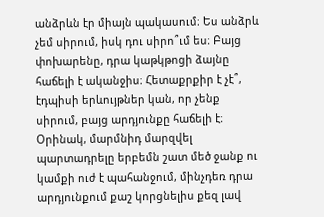անձրևն էր միայն պակասում։ Ես անձրև չեմ սիրում, իսկ դու սիրո՞ւմ ես։ Բայց փոխարենը, դրա կաթկթոցի ձայնը հաճելի է ականջիս։ Հետաքրքիր է չէ՞, էդպիսի երևույթներ կան, որ չենք սիրում, բայց արդյունքը հաճելի է։ Օրինակ, մարմնիդ մարզվել պարտադրելը երբեմն շատ մեծ ջանք ու կամքի ուժ է պահանջում, մինչդեռ դրա արդյունքում քաշ կորցնելիս քեզ լավ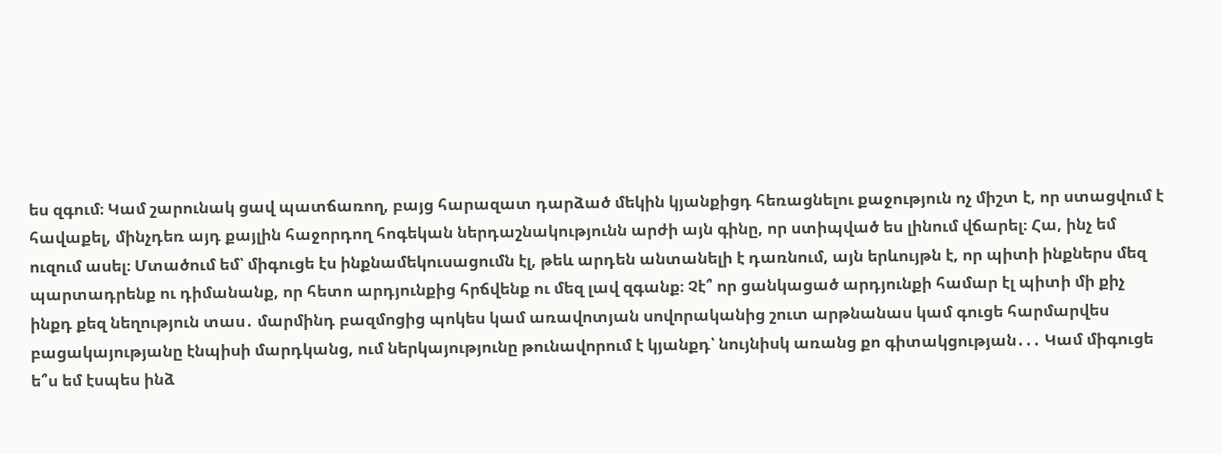ես զգում։ Կամ շարունակ ցավ պատճառող, բայց հարազատ դարձած մեկին կյանքիցդ հեռացնելու քաջություն ոչ միշտ է, որ ստացվում է հավաքել, մինչդեռ այդ քայլին հաջորդող հոգեկան ներդաշնակությունն արժի այն գինը, որ ստիպված ես լինում վճարել։ Հա, ինչ եմ ուզում ասել։ Մտածում եմ՝ միգուցե էս ինքնամեկուսացումն էլ, թեև արդեն անտանելի է դառնում, այն երևույթն է, որ պիտի ինքներս մեզ պարտադրենք ու դիմանանք, որ հետո արդյունքից հրճվենք ու մեզ լավ զգանք։ Չէ՞ որ ցանկացած արդյունքի համար էլ պիտի մի քիչ ինքդ քեզ նեղություն տաս․ մարմինդ բազմոցից պոկես կամ առավոտյան սովորականից շուտ արթնանաս կամ գուցե հարմարվես բացակայությանը էնպիսի մարդկանց, ում ներկայությունը թունավորում է կյանքդ՝ նույնիսկ առանց քո գիտակցության․․․ Կամ միգուցե ե՞ս եմ էսպես ինձ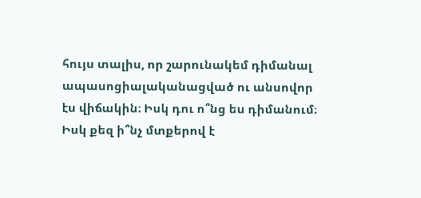հույս տալիս, որ շարունակեմ դիմանալ ապասոցիալականացված ու անսովոր էս վիճակին։ Իսկ դու ո՞նց ես դիմանում։ Իսկ քեզ ի՞նչ մտքերով է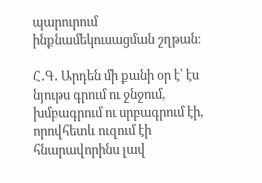պարուրում ինքնամեկուսացման շղթան։

Հ․Գ․ Արդեն մի քանի օր է՝ էս նյութս գրում ու ջնջում, խմբագրում ու սրբագրում էի, որովհետև ուզում էի հնարավորինս լավ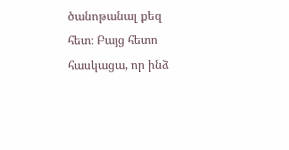ծանոթանալ քեզ հետ։ Բայց հետո հասկացա, որ ինձ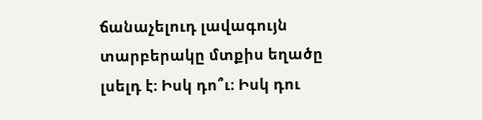ճանաչելուդ լավագույն տարբերակը մտքիս եղածը լսելդ է։ Իսկ դո՞ւ։ Իսկ դու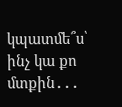կպատմե՞ս՝ ինչ կա քո մտքին․․․